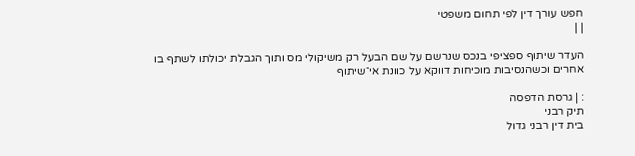חפש עורך דין לפי תחום משפטי
| |

העדר שיתוף ספציפי בנכס שנרשם על שם הבעל רק משיקולי מס ותוך הגבלת יכולתו לשתף בו אחרים וכשהנסיבות מוכיחות דווקא על כוונת אי־שיתוף

: | גרסת הדפסה
תיק רבני
בית דין רבני גדול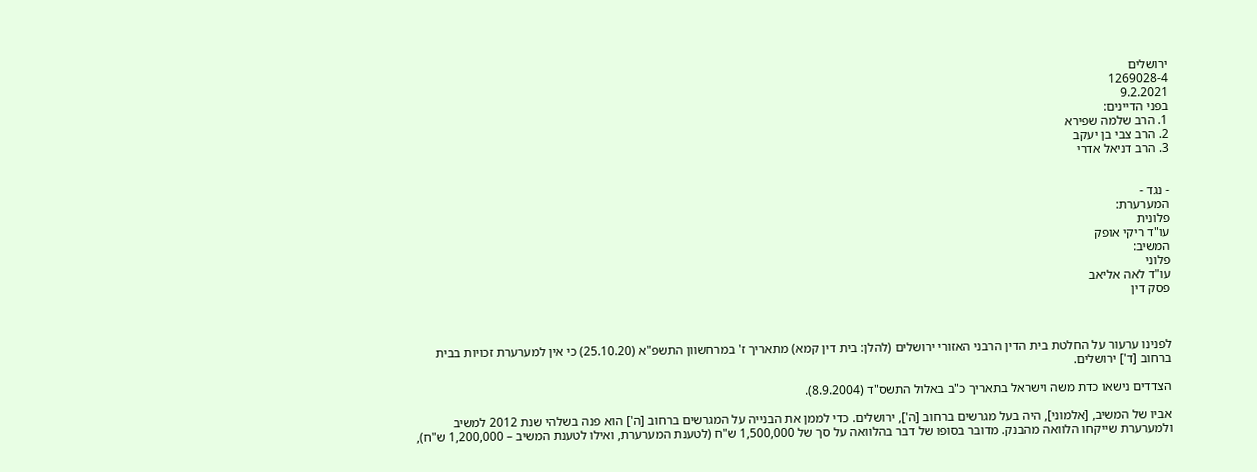ירושלים
1269028-4
9.2.2021
בפני הדיינים:
1. הרב שלמה שפירא
2. הרב צבי בן יעקב
3. הרב דניאל אדרי


- נגד -
המערערת:
פלונית
עו"ד ריקי אופק
המשיב:
פלוני
עו"ד לאה אליאב
פסק דין



לפנינו ערעור על החלטת בית הדין הרבני האזורי ירושלים (להלן: בית דין קמא) מתאריך ז' במרחשוון התשפ"א (25.10.20) כי אין למערערת זכויות בבית ברחוב [ד'] ירושלים.

הצדדים נישאו כדת משה וישראל בתאריך כ"ב באלול התשס"ד (8.9.2004).

אביו של המשיב, [אלמוני], היה בעל מגרשים ברחוב [ה'], ירושלים. כדי לממן את הבנייה על המגרשים ברחוב [ה'] הוא פנה בשלהי שנת 2012 למשיב ולמערערת שייקחו הלוואה מהבנק. מדובר בסופו של דבר בהלוואה על סך של 1,500,000 ש"ח (לטענת המערערת, ואילו לטענת המשיב – 1,200,000 ש"ח),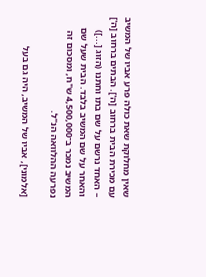שאין מחלוקת שאת כולה פרע אביו של המשיב עם מכירת הבית ברחוב [ה']. הבתים ברחוב [ה'] – האחד נרשם על שם בתו וחתנו (הזוג [...]) והאחר על שם המשיב בלבד. הבית שעל שם המשיב נמכר ב־4,500,000 ש"ח, ומסכום זה נפרעה ההלוואה הנ"ל.

[אלמוני], אביו של המשיב, היה גם בעל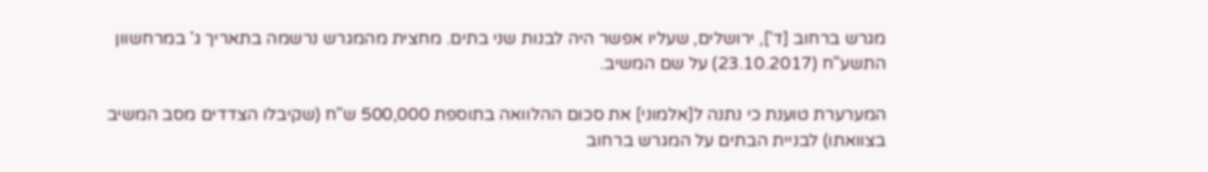מגרש ברחוב [ד'], ירושלים, שעליו אפשר היה לבנות שני בתים. מחצית מהמגרש נרשמה בתאריך ג' במרחשוון התשע"ח (23.10.2017) על שם המשיב.

המערערת טוענת כי נתנה ל[אלמוני] את סכום ההלוואה בתוספת 500,000 ש"ח (שקיבלו הצדדים מסב המשיב בצוואתו) לבניית הבתים על המגרש ברחוב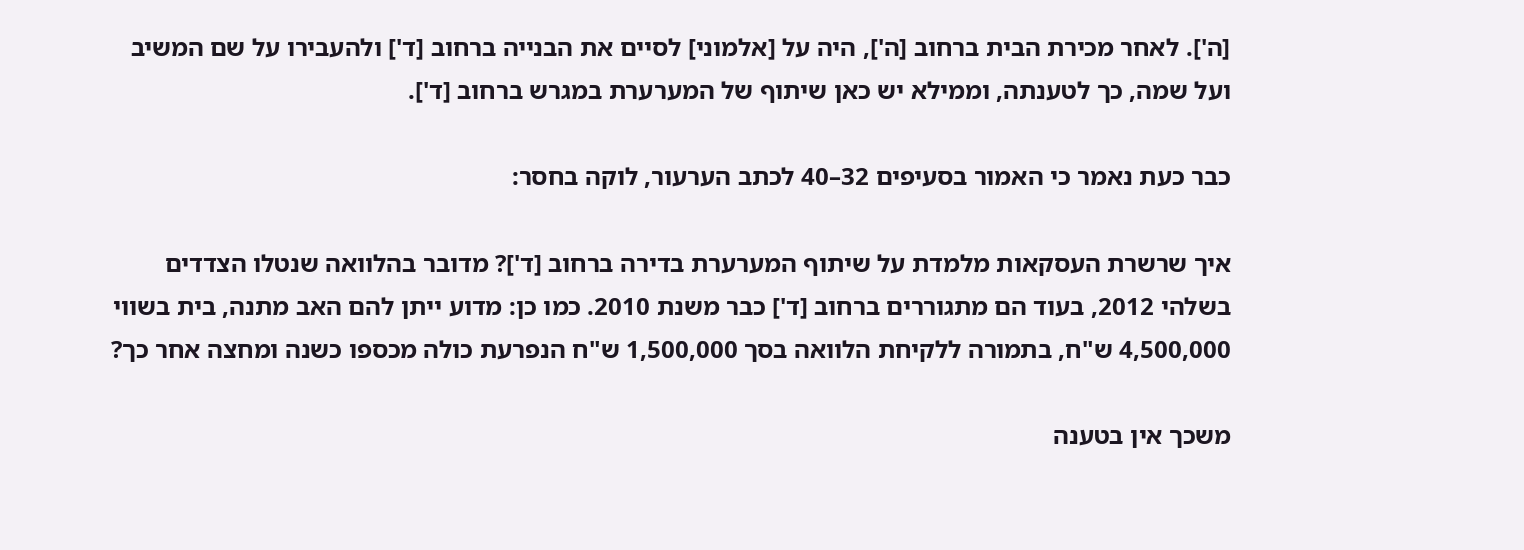[ה']. לאחר מכירת הבית ברחוב [ה'], היה על [אלמוני] לסיים את הבנייה ברחוב [ד'] ולהעבירו על שם המשיב ועל שמה, כך לטענתה, וממילא יש כאן שיתוף של המערערת במגרש ברחוב [ד'].

כבר כעת נאמר כי האמור בסעיפים 32–40 לכתב הערעור, לוקה בחסר:

איך שרשרת העסקאות מלמדת על שיתוף המערערת בדירה ברחוב [ד']? מדובר בהלוואה שנטלו הצדדים בשלהי 2012, בעוד הם מתגוררים ברחוב [ד'] כבר משנת 2010. כמו כן: מדוע ייתן להם האב מתנה, בית בשווי 4,500,000 ש"ח, בתמורה ללקיחת הלוואה בסך 1,500,000 ש"ח הנפרעת כולה מכספו כשנה ומחצה אחר כך?

משכך אין בטענה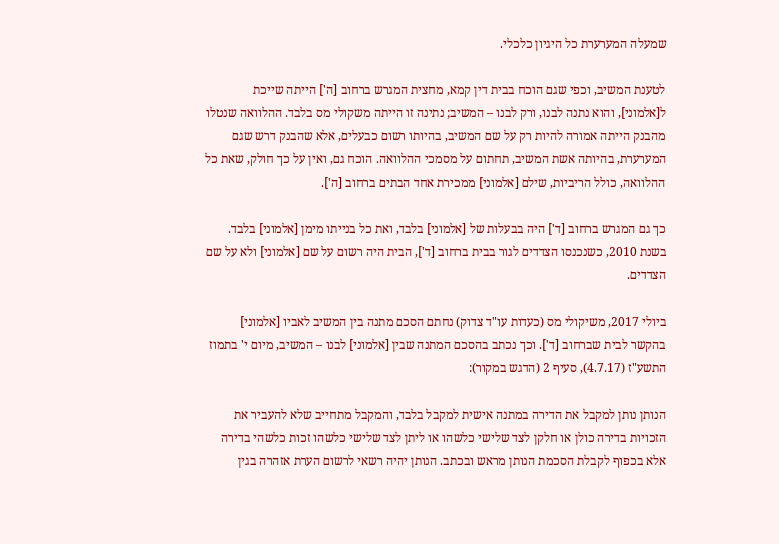שמעלה המערערת כל היגיון כלכלי.

לטענת המשיב, וכפי שגם הוכח בבית דין קמא, מחצית המגרש ברחוב [ה'] הייתה שייכת ל[אלמוני], והוא נתנה לבנו, ורק לבנו – המשיב; נתינה זו הייתה משקולי מס בלבד. ההלוואה שנטלו מהבנק הייתה אמורה להיות רק על שם המשיב, בהיותו רשום כבעלים, אלא שהבנק דרש שגם המערערת, בהיותה אשת המשיב, תחתום על מסמכי ההלוואה. הוכח גם, ואין על כך חולק, שאת כל ההלוואה, כולל הריביות, שילם [אלמוני] ממכירת אחד הבתים ברחוב [ה'].

כך גם המגרש ברחוב [ד'] היה בבעלות של [אלמוני] בלבד, ואת כל בנייתו מימן [אלמוני] בלבד. בשנת 2010, כשנכנסו הצדדים לגור בבית ברחוב [ד'], הבית היה רשום על שם [אלמוני] ולא על שם הצדדים.

ביולי 2017, משיקולי מס (כעדות עו"ד צדוק) נחתם הסכם מתנה בין המשיב לאביו [אלמוני] בהקשר לבית שברחוב [ד']. וכך נכתב בהסכם המתנה שבין [אלמוני] לבנו – המשיב, מיום י' בתמוז התשע"ז (4.7.17), סעיף 2 (הדגש במקור):

הנותן נותן למקבל את הדירה במתנה אישית למקבל בלבד, והמקבל מתחייב שלא להעביר את הזכויות בדירה כולן או חלקן לצד שלישי כלשהו או ליתן לצד שלישי כלשהו זכות כלשהי בדירה אלא בכפוף לקבלת הסכמת הנותן מראש ובכתב. הנותן יהיה רשאי לרשום הערת אזהרה בגין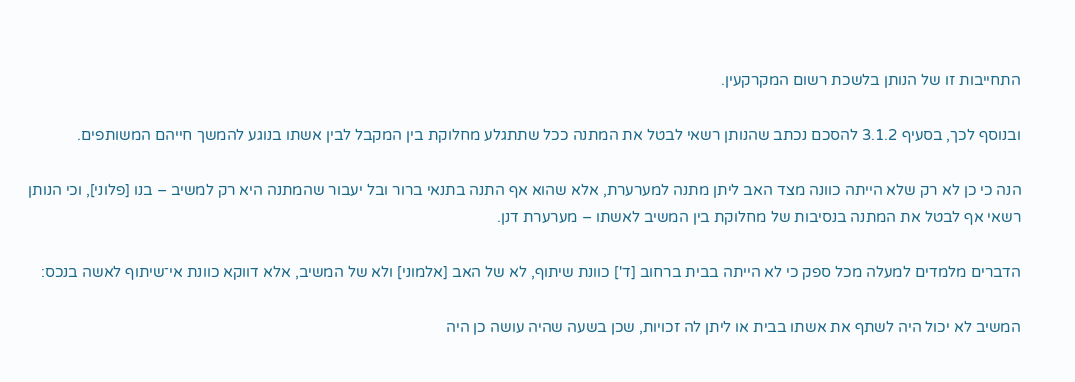התחייבות זו של הנותן בלשכת רשום המקרקעין.

ובנוסף לכך, בסעיף 3.1.2 להסכם נכתב שהנותן רשאי לבטל את המתנה ככל שתתגלע מחלוקת בין המקבל לבין אשתו בנוגע להמשך חייהם המשותפים.

הנה כי כן לא רק שלא הייתה כוונה מצד האב ליתן מתנה למערערת, אלא שהוא אף התנה בתנאי ברור ובל יעבור שהמתנה היא רק למשיב – בנו [פלוני], וכי הנותן רשאי אף לבטל את המתנה בנסיבות של מחלוקת בין המשיב לאשתו – מערערת דנן.

הדברים מלמדים למעלה מכל ספק כי לא הייתה בבית ברחוב [ד'] כוונת שיתוף, לא של האב [אלמוני] ולא של המשיב, אלא דווקא כוונת אי־שיתוף לאשה בנכס:

המשיב לא יכול היה לשתף את אשתו בבית או ליתן לה זכויות, שכן בשעה שהיה עושה כן היה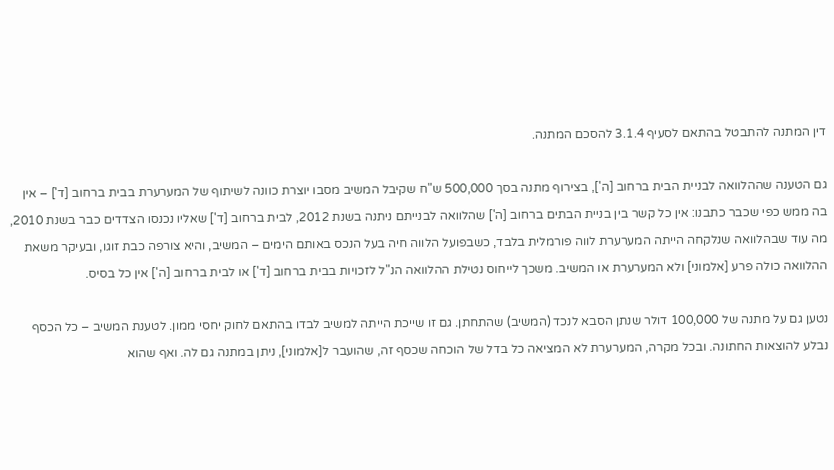דין המתנה להתבטל בהתאם לסעיף 3.1.4 להסכם המתנה.

גם הטענה שההלוואה לבניית הבית ברחוב [ה'], בצירוף מתנה בסך 500,000 ש"ח שקיבל המשיב מסבו יוצרת כוונה לשיתוף של המערערת בבית ברחוב [ד'] – אין בה ממש כפי שכבר כתבנו: אין כל קשר בין בניית הבתים ברחוב [ה'] שהלוואה לבנייתם ניתנה בשנת 2012, לבית ברחוב [ד'] שאליו נכנסו הצדדים כבר בשנת 2010, מה עוד שבהלוואה שנלקחה הייתה המערערת לווה פורמלית בלבד, כשבפועל הלווה חיה בעל הנכס באותם הימים – המשיב, והיא צורפה כבת זוגו, ובעיקר משאת ההלוואה כולה פרע [אלמוני] ולא המערערת או המשיב. משכך לייחוס נטילת ההלוואה הנ"ל לזכויות בבית ברחוב [ד'] או לבית ברחוב [ה'] אין כל בסיס.

נטען גם על מתנה של 100,000 דולר שנתן הסבא לנכד (המשיב) שהתחתן. גם זו שייכת הייתה למשיב לבדו בהתאם לחוק יחסי ממון. לטענת המשיב – כל הכסף נבלע להוצאות החתונה. ובכל מקרה, המערערת לא המציאה כל בדל של הוכחה שכסף זה, שהועבר ל[אלמוני], ניתן במתנה גם לה. ואף שהוא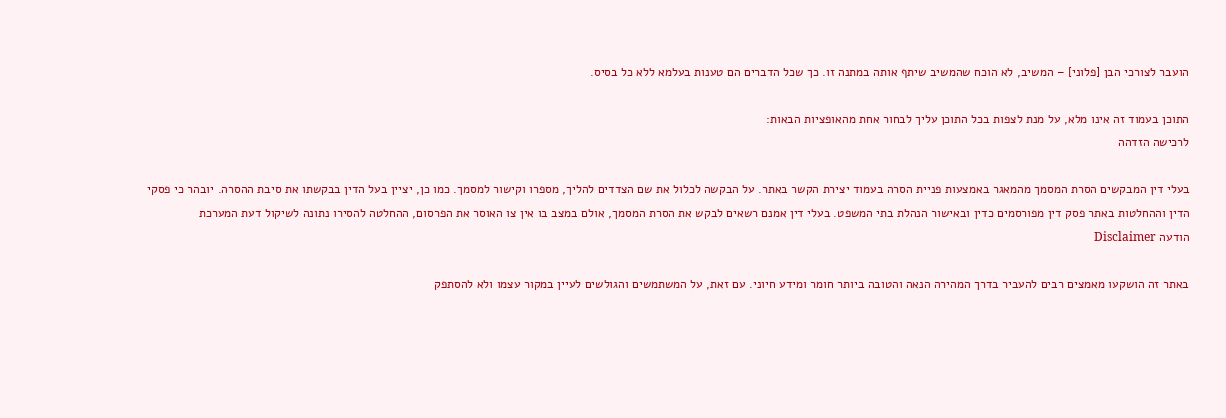הועבר לצורכי הבן [פלוני] – המשיב, לא הוכח שהמשיב שיתף אותה במתנה זו. כך שכל הדברים הם טענות בעלמא ללא כל בסיס.

התוכן בעמוד זה אינו מלא, על מנת לצפות בכל התוכן עליך לבחור אחת מהאופציות הבאות:
לרכישה הזדהה

בעלי דין המבקשים הסרת המסמך מהמאגר באמצעות פניית הסרה בעמוד יצירת הקשר באתר. על הבקשה לכלול את שם הצדדים להליך, מספרו וקישור למסמך. כמו כן, יציין בעל הדין בבקשתו את סיבת ההסרה. יובהר כי פסקי הדין וההחלטות באתר פסק דין מפורסמים כדין ובאישור הנהלת בתי המשפט. בעלי דין אמנם רשאים לבקש את הסרת המסמך, אולם במצב בו אין צו האוסר את הפרסום, ההחלטה להסירו נתונה לשיקול דעת המערכת
הודעה Disclaimer

באתר זה הושקעו מאמצים רבים להעביר בדרך המהירה הנאה והטובה ביותר חומר ומידע חיוני. עם זאת, על המשתמשים והגולשים לעיין במקור עצמו ולא להסתפק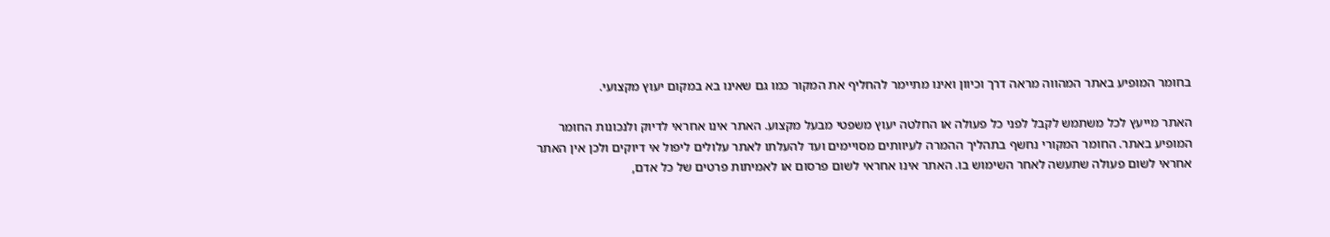בחומר המופיע באתר המהווה מראה דרך וכיוון ואינו מתיימר להחליף את המקור כמו גם שאינו בא במקום יעוץ מקצועי.

האתר מייעץ לכל משתמש לקבל לפני כל פעולה או החלטה יעוץ משפטי מבעל מקצוע. האתר אינו אחראי לדיוק ולנכונות החומר המופיע באתר. החומר המקורי נחשף בתהליך ההמרה לעיוותים מסויימים ועד להעלתו לאתר עלולים ליפול אי דיוקים ולכן אין האתר אחראי לשום פעולה שתעשה לאחר השימוש בו. האתר אינו אחראי לשום פרסום או לאמיתות פרטים של כל אדם,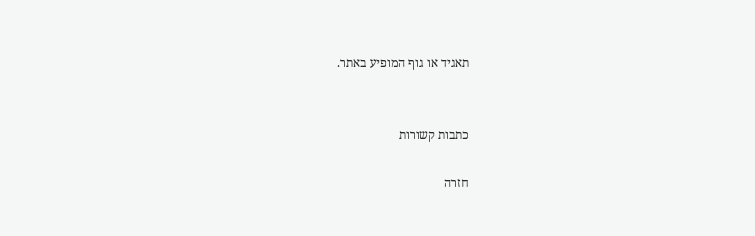תאגיד או גוף המופיע באתר.


כתבות קשורות

חזרה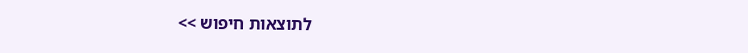לתוצאות חיפוש >>